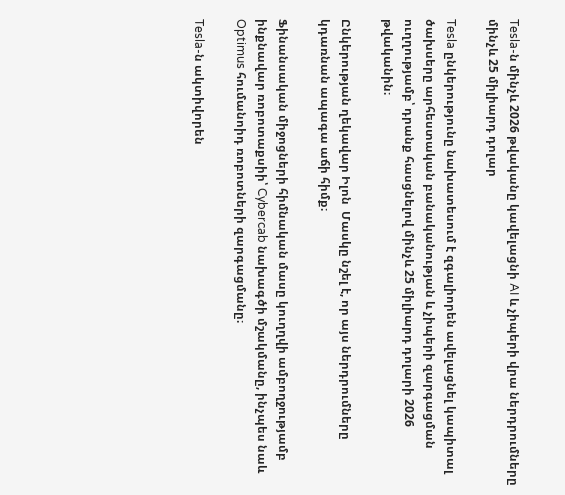Tesla-ն մինչև 2026 թվականը կավելացնի AI և չիպերի վրա ներդրումները մինչև 25 միլիարդ դոլար

Tesla ընկերությունը նախատեսում է զգալիորեն ավելացնել կապիտալ ծախսերը արհեստական բանականության և չիպերի զարգացման ուղղությամբ՝ դրանք հասցնելով մինչև 25 միլիարդ դոլարի 2026 թվականին։

Ընկերության ղեկավար Իլոն  Մասկը նշել է, որ այս ներդրումները կդառնան ապագա աճի հիմք։

Ֆինանսական միջոցների հիմնական մասը կուղղվի ամբողջությամբ ինքնավար ռոբոտաքսիի՝ Cybercab նախագծի մշակմանը, ինչպես նաև Optimus հումանոիդ ռոբոտների զարգացմանը։

Tesla-ն ակտիվորեն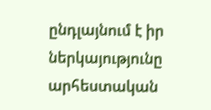ընդլայնում է իր ներկայությունը արհեստական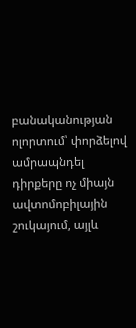բանականության ոլորտում՝ փորձելով ամրապնդել դիրքերը ոչ միայն ավտոմոբիլային շուկայում, այլև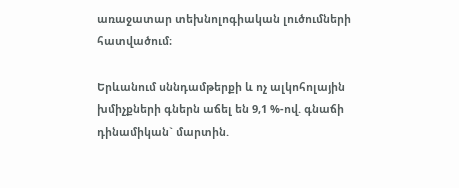առաջատար տեխնոլոգիական լուծումների հատվածում։

Երևանում սննդամթերքի և ոչ ալկոհոլային խմիչքների գներն աճել են 9,1 %-ով. գնաճի դինամիկան` մարտին.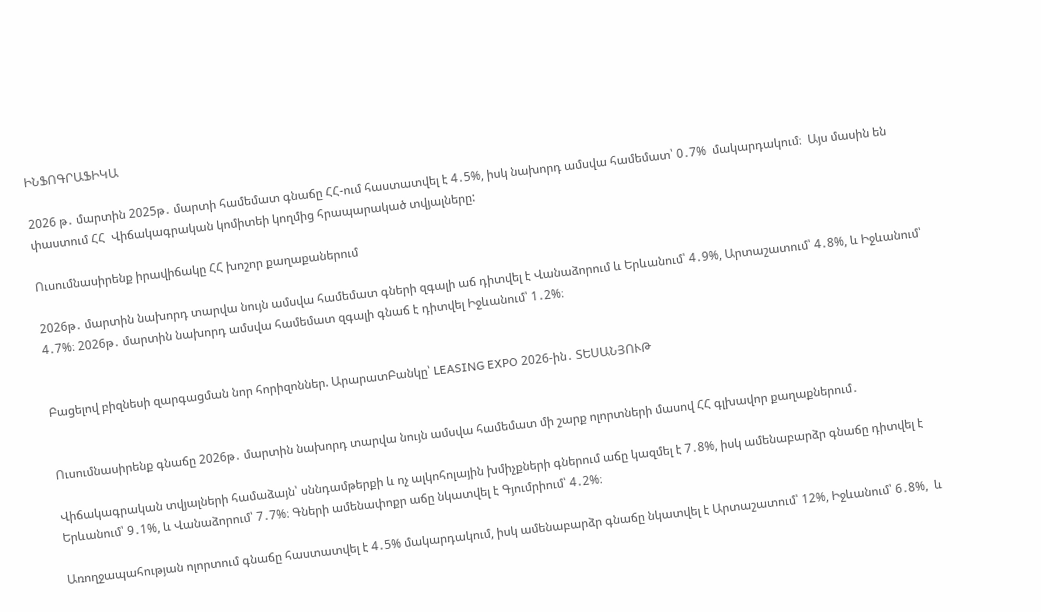ԻՆՖՈԳՐԱՖԻԿԱ

2026 թ․ մարտին 2025թ․ մարտի համեմատ գնաճը ՀՀ-ում հաստատվել է 4․5%, իսկ նախորդ ամսվա համեմատ՝ 0․7%  մակարդակում։  Այս մասին են փաստում ՀՀ  Վիճակագրական կոմիտեի կողմից հրապարակած տվյալները:

Ուսումնասիրենք իրավիճակը ՀՀ խոշոր քաղաքաներում

2026թ․ մարտին նախորդ տարվա նույն ամսվա համեմատ գների զգալի աճ դիտվել է Վանաձորում և Երևանում՝ 4․9%, Արտաշատում՝ 4․8%, և Իջևանում՝ 4․7%։ 2026թ․ մարտին նախորդ ամսվա համեմատ զգալի գնաճ է դիտվել Իջևանում՝ 1․2%։


Բացելով բիզնեսի զարգացման նոր հորիզոններ. ԱրարատԲանկը՝ LEASING EXPO 2026-ին․ ՏԵՍԱՆՅՈՒԹ


Ուսումնասիրենք գնաճը 2026թ․ մարտին նախորդ տարվա նույն ամսվա համեմատ մի շարք ոլորտների մասով ՀՀ գլխավոր քաղաքներում․

Վիճակագրական տվյալների համաձայն՝ սննդամթերքի և ոչ ալկոհոլային խմիչքների գներում աճը կազմել է 7․8%, իսկ ամենաբարձր գնաճը դիտվել է Երևանում՝ 9․1%, և Վանաձորում՝ 7․7%։ Գների ամենափոքր աճը նկատվել է Գյումրիում՝ 4․2%։

Առողջապահության ոլորտում գնաճը հաստատվել է 4․5% մակարդակում, իսկ ամենաբարձր գնաճը նկատվել է Արտաշատում՝ 12%, Իջևանում՝ 6․8%,  և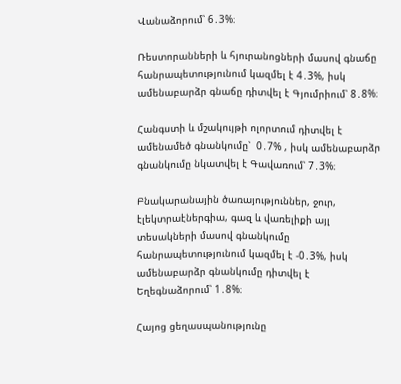Վանաձորում՝ 6․3%։

Ռեստորանների և հյուրանոցների մասով գնաճը հանրապետությունում կազմել է 4․3%, իսկ ամենաբարձր գնաճը դիտվել է Գյումրիում՝ 8․8%։

Հանգստի և մշակույթի ոլորտում դիտվել է ամենամեծ գնանկումը՝  0․7% , իսկ ամենաբարձր գնանկումը նկատվել է Գավառում՝ 7․3%։

Բնակարանային ծառայություններ, ջուր, էլեկտրաէներգիա, գազ և վառելիքի այլ տեսակների մասով գնանկումը հանրապետությունում կազմել է -0․3%, իսկ ամենաբարձր գնանկումը դիտվել է Եղեգնաձորում՝ 1․8%։

Հայոց ցեղասպանությունը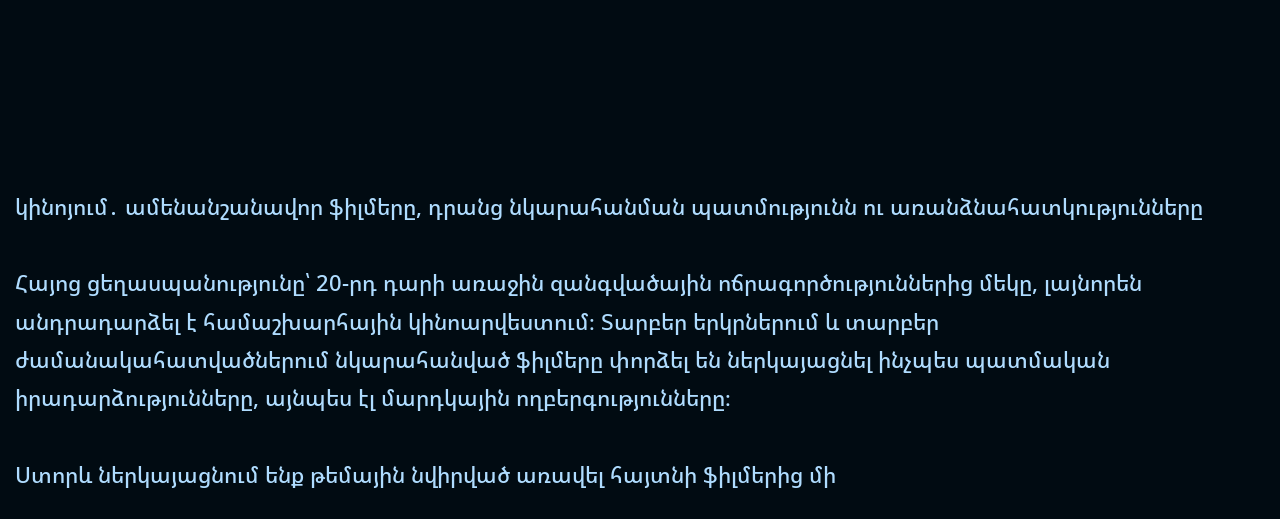կինոյում․ ամենանշանավոր ֆիլմերը, դրանց նկարահանման պատմությունն ու առանձնահատկությունները

Հայոց ցեղասպանությունը՝ 20-րդ դարի առաջին զանգվածային ոճրագործություններից մեկը, լայնորեն անդրադարձել է համաշխարհային կինոարվեստում։ Տարբեր երկրներում և տարբեր ժամանակահատվածներում նկարահանված ֆիլմերը փորձել են ներկայացնել ինչպես պատմական իրադարձությունները, այնպես էլ մարդկային ողբերգությունները։

Ստորև ներկայացնում ենք թեմային նվիրված առավել հայտնի ֆիլմերից մի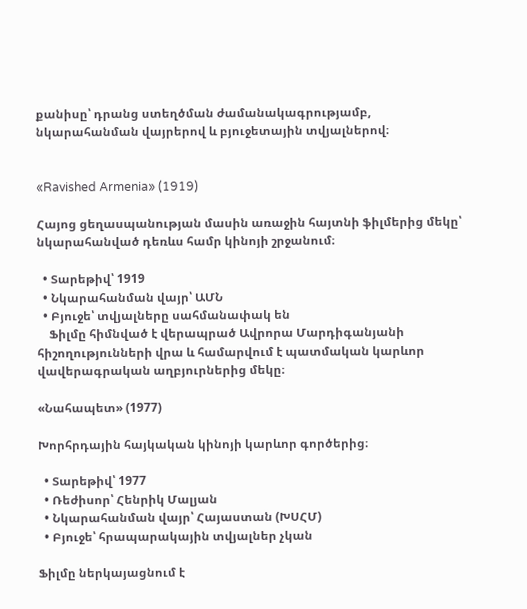քանիսը՝ դրանց ստեղծման ժամանակագրությամբ, նկարահանման վայրերով և բյուջետային տվյալներով։


«Ravished Armenia» (1919)

Հայոց ցեղասպանության մասին առաջին հայտնի ֆիլմերից մեկը՝ նկարահանված դեռևս համր կինոյի շրջանում։

  • Տարեթիվ՝ 1919
  • Նկարահանման վայր՝ ԱՄՆ
  • Բյուջե՝ տվյալները սահմանափակ են
    Ֆիլմը հիմնված է վերապրած Ավրորա Մարդիգանյանի հիշողությունների վրա և համարվում է պատմական կարևոր վավերագրական աղբյուրներից մեկը։

«Նահապետ» (1977)

Խորհրդային հայկական կինոյի կարևոր գործերից։

  • Տարեթիվ՝ 1977
  • Ռեժիսոր՝ Հենրիկ Մալյան
  • Նկարահանման վայր՝ Հայաստան (ԽՍՀՄ)
  • Բյուջե՝ հրապարակային տվյալներ չկան

Ֆիլմը ներկայացնում է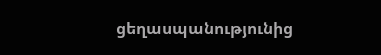ցեղասպանությունից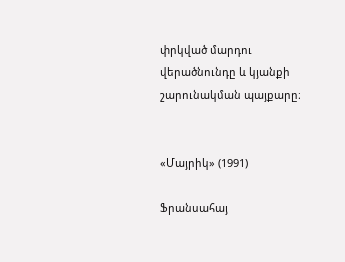փրկված մարդու վերածնունդը և կյանքի շարունակման պայքարը։


«Մայրիկ» (1991)

Ֆրանսահայ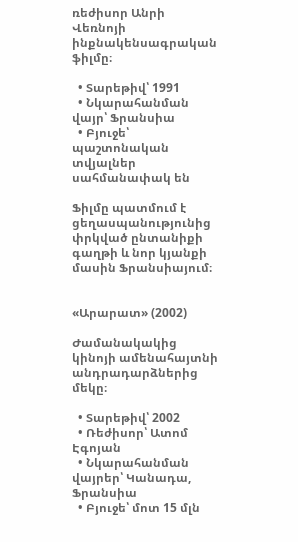ռեժիսոր Անրի Վեռնոյի ինքնակենսագրական ֆիլմը։

  • Տարեթիվ՝ 1991
  • Նկարահանման վայր՝ Ֆրանսիա
  • Բյուջե՝ պաշտոնական տվյալներ սահմանափակ են

Ֆիլմը պատմում է ցեղասպանությունից փրկված ընտանիքի գաղթի և նոր կյանքի մասին Ֆրանսիայում։


«Արարատ» (2002)

Ժամանակակից կինոյի ամենահայտնի անդրադարձներից մեկը։

  • Տարեթիվ՝ 2002
  • Ռեժիսոր՝ Ատոմ Էգոյան
  • Նկարահանման վայրեր՝ Կանադա, Ֆրանսիա
  • Բյուջե՝ մոտ 15 մլն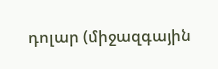դոլար (միջազգային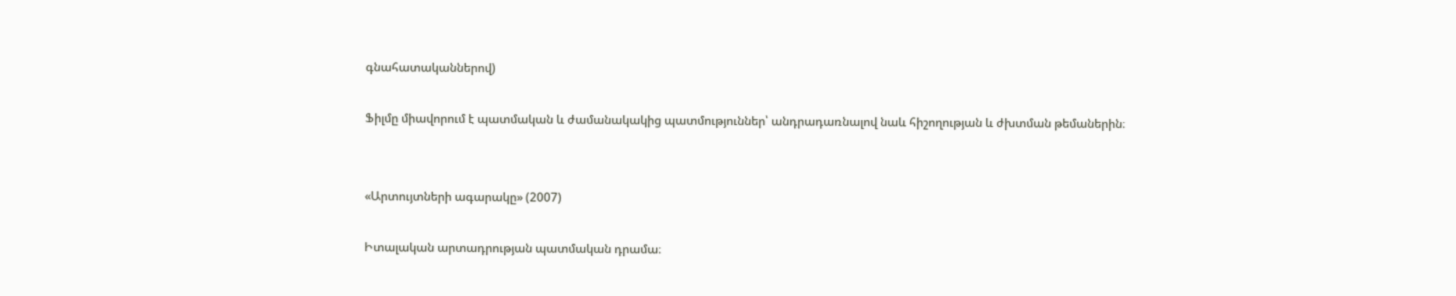գնահատականներով)

Ֆիլմը միավորում է պատմական և ժամանակակից պատմություններ՝ անդրադառնալով նաև հիշողության և ժխտման թեմաներին։


«Արտույտների ագարակը» (2007)

Իտալական արտադրության պատմական դրամա։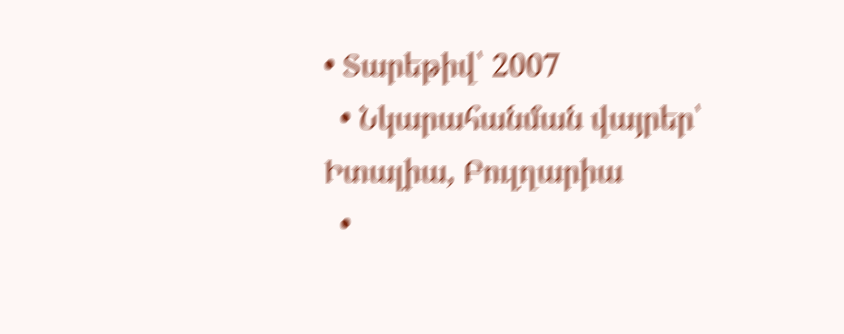• Տարեթիվ՝ 2007
  • Նկարահանման վայրեր՝ Իտալիա, Բուլղարիա
  •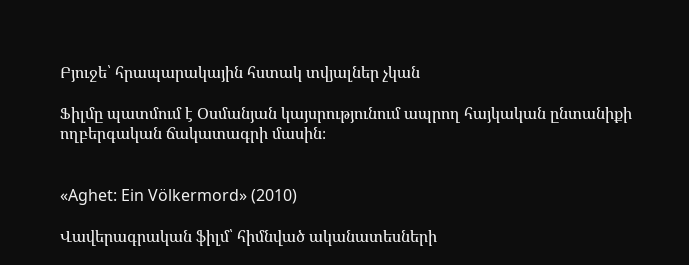Բյուջե՝ հրապարակային հստակ տվյալներ չկան

Ֆիլմը պատմում է Օսմանյան կայսրությունում ապրող հայկական ընտանիքի ողբերգական ճակատագրի մասին։


«Aghet: Ein Völkermord» (2010)

Վավերագրական ֆիլմ՝ հիմնված ականատեսների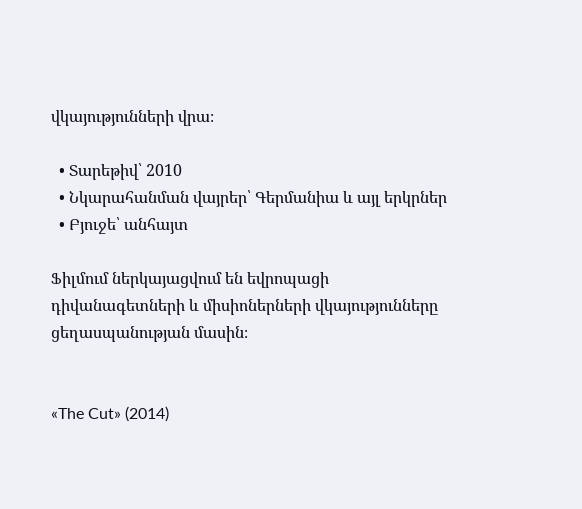վկայությունների վրա։

  • Տարեթիվ՝ 2010
  • Նկարահանման վայրեր՝ Գերմանիա և այլ երկրներ
  • Բյուջե՝ անհայտ

Ֆիլմում ներկայացվում են եվրոպացի դիվանագետների և միսիոներների վկայությունները ցեղասպանության մասին։


«The Cut» (2014)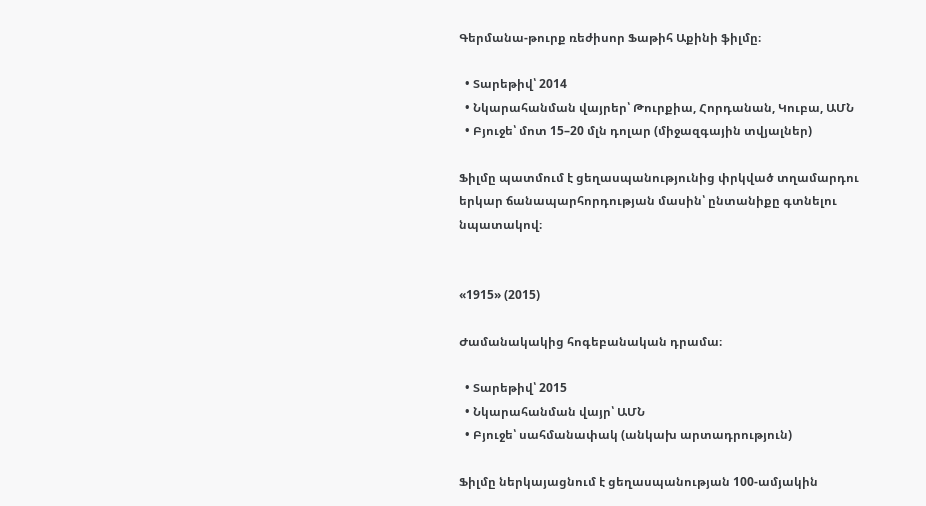Գերմանա-թուրք ռեժիսոր Ֆաթիհ Աքինի ֆիլմը։

  • Տարեթիվ՝ 2014
  • Նկարահանման վայրեր՝ Թուրքիա, Հորդանան, Կուբա, ԱՄՆ
  • Բյուջե՝ մոտ 15–20 մլն դոլար (միջազգային տվյալներ)

Ֆիլմը պատմում է ցեղասպանությունից փրկված տղամարդու երկար ճանապարհորդության մասին՝ ընտանիքը գտնելու նպատակով։


«1915» (2015)

Ժամանակակից հոգեբանական դրամա։

  • Տարեթիվ՝ 2015
  • Նկարահանման վայր՝ ԱՄՆ
  • Բյուջե՝ սահմանափակ (անկախ արտադրություն)

Ֆիլմը ներկայացնում է ցեղասպանության 100-ամյակին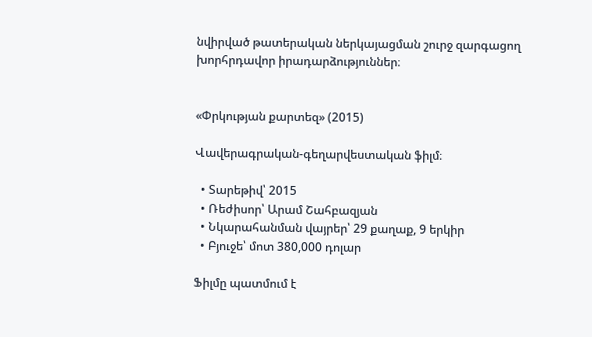նվիրված թատերական ներկայացման շուրջ զարգացող խորհրդավոր իրադարձություններ։


«Փրկության քարտեզ» (2015)

Վավերագրական-գեղարվեստական ֆիլմ։

  • Տարեթիվ՝ 2015
  • Ռեժիսոր՝ Արամ Շահբազյան
  • Նկարահանման վայրեր՝ 29 քաղաք, 9 երկիր
  • Բյուջե՝ մոտ 380,000 դոլար

Ֆիլմը պատմում է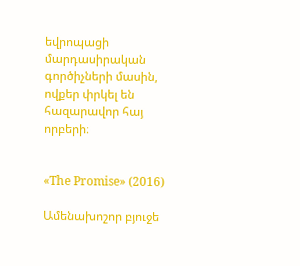եվրոպացի մարդասիրական գործիչների մասին, ովքեր փրկել են հազարավոր հայ որբերի։


«The Promise» (2016)

Ամենախոշոր բյուջե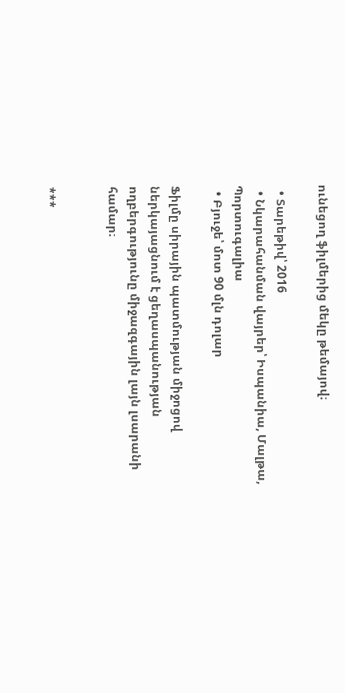ունեցող ֆիլմերից մեկը թեմայով։

  • Տարեթիվ՝ 2016
  • Նկարահանման վայրեր՝ Իսպանիա, Մալթա, Պորտուգալիա
  • Բյուջե՝ մոտ 90 մլն դոլար

Ֆիլմը սիրային պատմության միջոցով ներկայացնում է ցեղասպանության ողբերգությունը միջազգային լայն լսարանի համար։


***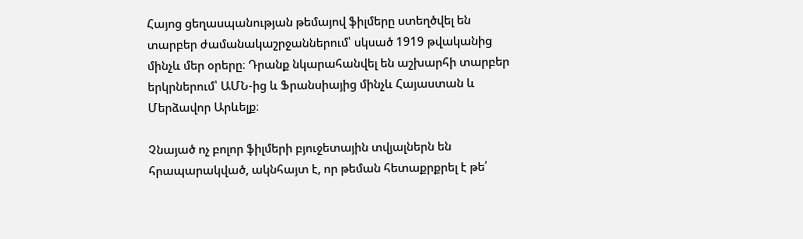Հայոց ցեղասպանության թեմայով ֆիլմերը ստեղծվել են տարբեր ժամանակաշրջաններում՝ սկսած 1919 թվականից մինչև մեր օրերը։ Դրանք նկարահանվել են աշխարհի տարբեր երկրներում՝ ԱՄՆ-ից և Ֆրանսիայից մինչև Հայաստան և Մերձավոր Արևելք։

Չնայած ոչ բոլոր ֆիլմերի բյուջետային տվյալներն են հրապարակված, ակնհայտ է, որ թեման հետաքրքրել է թե՛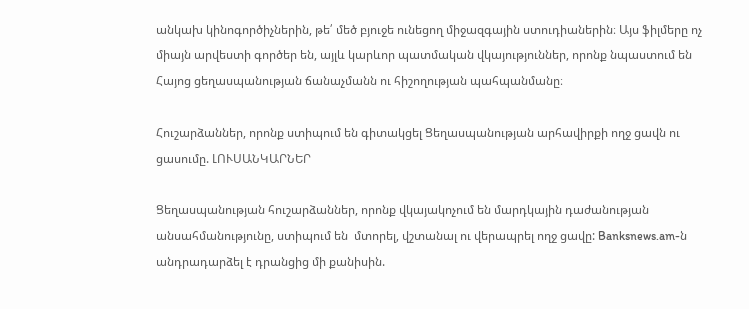անկախ կինոգործիչներին, թե՛ մեծ բյուջե ունեցող միջազգային ստուդիաներին։ Այս ֆիլմերը ոչ միայն արվեստի գործեր են, այլև կարևոր պատմական վկայություններ, որոնք նպաստում են Հայոց ցեղասպանության ճանաչմանն ու հիշողության պահպանմանը։

Հուշարձաններ, որոնք ստիպում են գիտակցել Ցեղասպանության արհավիրքի ողջ ցավն ու ցասումը. ԼՈՒՍԱՆԿԱՐՆԵՐ

Ցեղասպանության հուշարձաններ, որոնք վկայակոչում են մարդկային դաժանության անսահմանությունը, ստիպում են  մտորել, վշտանալ ու վերապրել ողջ ցավը: Banksnews.am-ն անդրադարձել է դրանցից մի քանիսին.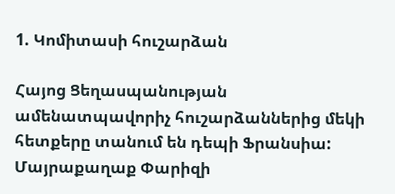1. Կոմիտասի հուշարձան

Հայոց Ցեղասպանության ամենատպավորիչ հուշարձաններից մեկի հետքերը տանում են դեպի Ֆրանսիա: Մայրաքաղաք Փարիզի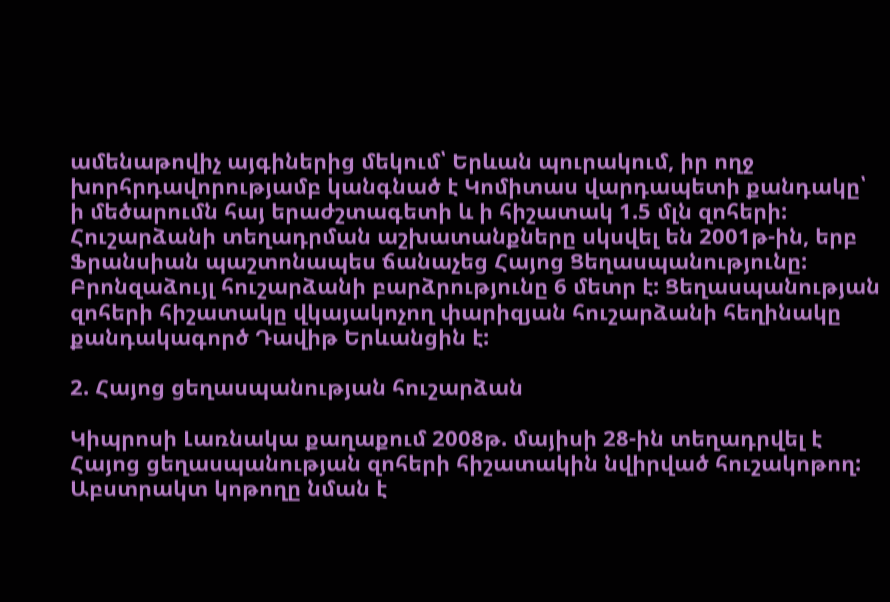ամենաթովիչ այգիներից մեկում՝ Երևան պուրակում, իր ողջ խորհրդավորությամբ կանգնած է Կոմիտաս վարդապետի քանդակը՝ ի մեծարումն հայ երաժշտագետի և ի հիշատակ 1.5 մլն զոհերի: Հուշարձանի տեղադրման աշխատանքները սկսվել են 2001թ-ին, երբ Ֆրանսիան պաշտոնապես ճանաչեց Հայոց Ցեղասպանությունը: Բրոնզաձույլ հուշարձանի բարձրությունը 6 մետր է: Ցեղասպանության զոհերի հիշատակը վկայակոչող փարիզյան հուշարձանի հեղինակը քանդակագործ Դավիթ Երևանցին է:

2. Հայոց ցեղասպանության հուշարձան

Կիպրոսի Լառնակա քաղաքում 2008թ. մայիսի 28-ին տեղադրվել է Հայոց ցեղասպանության զոհերի հիշատակին նվիրված հուշակոթող: Աբստրակտ կոթողը նման է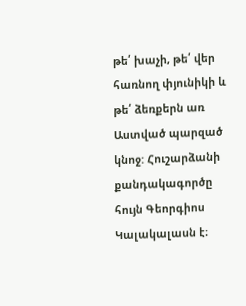թե՛ խաչի, թե՛ վեր հառնող փյունիկի և թե՛ ձեռքերն առ Աստված պարզած կնոջ: Հուշարձանի քանդակագործը հույն Գեորգիոս Կալակալասն է։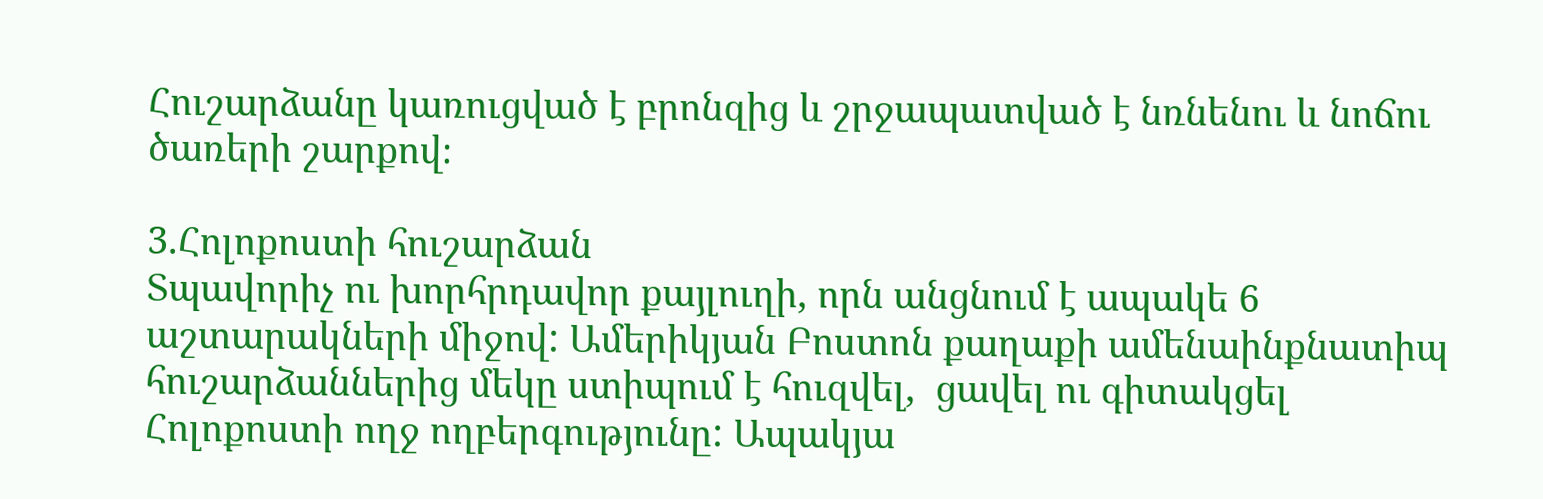Հուշարձանը կառուցված է բրոնզից և շրջապատված է նռնենու և նոճու ծառերի շարքով։

3.Հոլոքոստի հուշարձան
Տպավորիչ ու խորհրդավոր քայլուղի, որն անցնում է ապակե 6 աշտարակների միջով: Ամերիկյան Բոստոն քաղաքի ամենաինքնատիպ հուշարձաններից մեկը ստիպում է հուզվել,  ցավել ու գիտակցել Հոլոքոստի ողջ ողբերգությունը: Ապակյա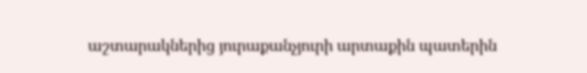աշտարակներից յուրաքանչյուրի արտաքին պատերին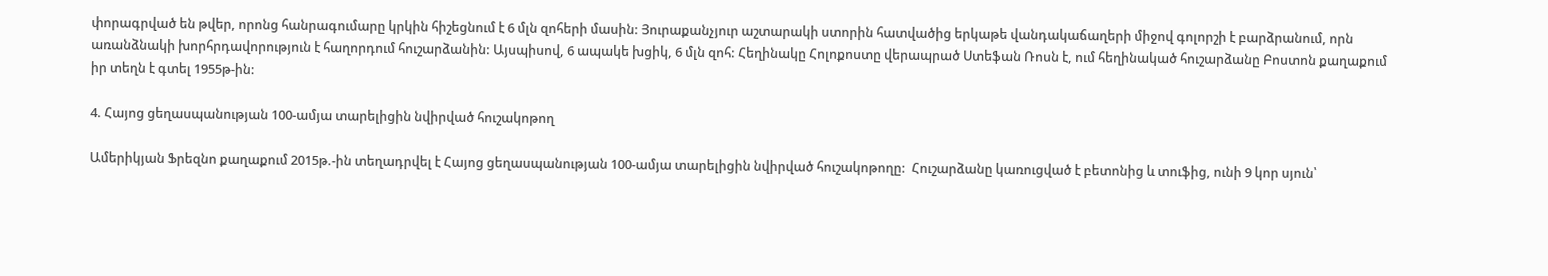փորագրված են թվեր, որոնց հանրագումարը կրկին հիշեցնում է 6 մլն զոհերի մասին: Յուրաքանչյուր աշտարակի ստորին հատվածից երկաթե վանդակաճաղերի միջով գոլորշի է բարձրանում, որն առանձնակի խորհրդավորություն է հաղորդում հուշարձանին: Այսպիսով, 6 ապակե խցիկ, 6 մլն զոհ: Հեղինակը Հոլոքոստը վերապրած Ստեֆան Ռոսն է, ում հեղինակած հուշարձանը Բոստոն քաղաքում  իր տեղն է գտել 1955թ-ին:

4. Հայոց ցեղասպանության 100-ամյա տարելիցին նվիրված հուշակոթող

Ամերիկյան Ֆրեզնո քաղաքում 2015թ.-ին տեղադրվել է Հայոց ցեղասպանության 100-ամյա տարելիցին նվիրված հուշակոթողը:  Հուշարձանը կառուցված է բետոնից և տուֆից, ունի 9 կոր սյուն՝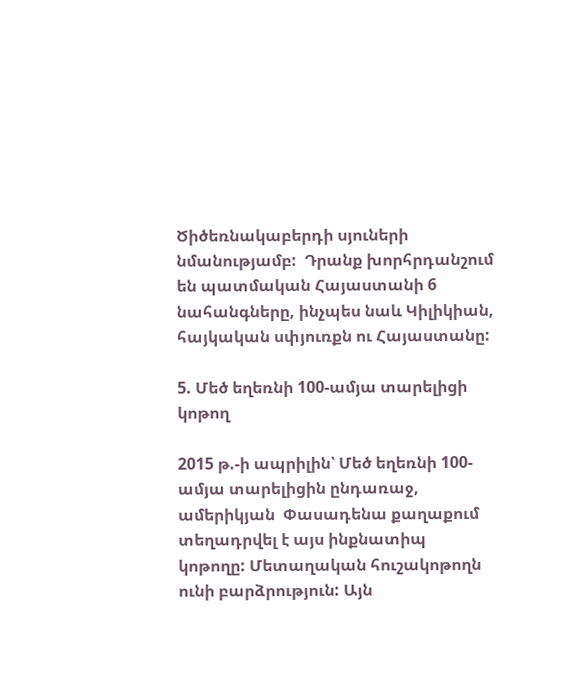Ծիծեռնակաբերդի սյուների նմանությամբ:  Դրանք խորհրդանշում են պատմական Հայաստանի 6 նահանգները, ինչպես նաև Կիլիկիան, հայկական սփյուռքն ու Հայաստանը:

5. Մեծ եղեռնի 100-ամյա տարելիցի կոթող

2015 թ.-ի ապրիլին՝ Մեծ եղեռնի 100-ամյա տարելիցին ընդառաջ,  ամերիկյան  Փասադենա քաղաքում տեղադրվել է այս ինքնատիպ կոթողը: Մետաղական հուշակոթողն ունի բարձրություն: Այն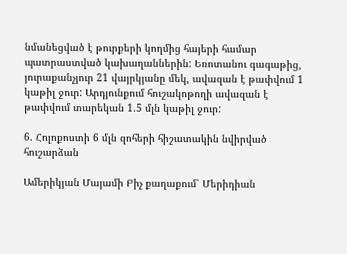նմանեցված է թուրքերի կողմից հայերի համար պատրաստված կախաղաններին: Եռոտանու գագաթից, յուրաքանչյուր 21 վայրկյանը մեկ, ավազան է թափվում 1 կաթիլ ջուր: Արդյունքում հուշակոթողի ավազան է թափվում տարեկան 1.5 մլն կաթիլ ջուր:

6. Հոլոքոստի 6 մլն զոհերի հիշատակին նվիրված հուշարձան

Ամերիկյան Մայամի Բիչ քաղաքում՝ Մերիդիան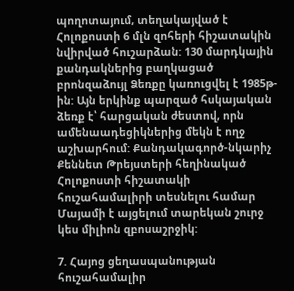պողոտայում, տեղակայված է Հոլոքոստի 6 մլն զոհերի հիշատակին նվիրված հուշարձան: 130 մարդկային քանդակներից բաղկացած բրոնզաձույլ Ձեռքը կառուցվել է 1985թ-ին: Այն երկինք պարզած հսկայական ձեռք է՝ հարցական ժեստով, որն ամենաադեցիկներից մեկն է ողջ աշխարհում: Քանդակագործ-նկարիչ Քեննետ Թրեյստերի հեղինակած Հոլոքոստի հիշատակի հուշահամալիրի տեսնելու համար Մայամի է այցելում տարեկան շուրջ կես միլիոն զբոսաշրջիկ:

7. Հայոց ցեղասպանության հուշահամալիր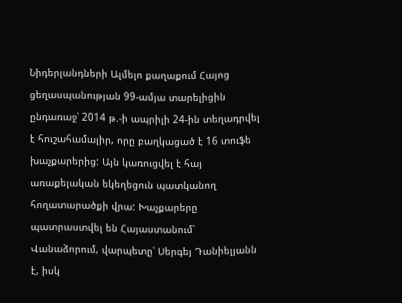Նիդերլանդների Ալմելո քաղաքում Հայոց ցեղասպանության 99-ամյա տարելիցին ընդառաջ՝ 2014 թ.-ի ապրիլի 24-ին տեղադրվել է հուշահամալիր, որը բաղկացած է 16 տուֆե խաչքարերից: Այն կառուցվել է հայ առաքելական եկեղեցուն պատկանող հողատարածքի վրա: Խաչքարերը պատրաստվել են Հայաստանում՝ Վանաձորում, վարպետը՝ Սերգեյ Դանիելյանն է, իսկ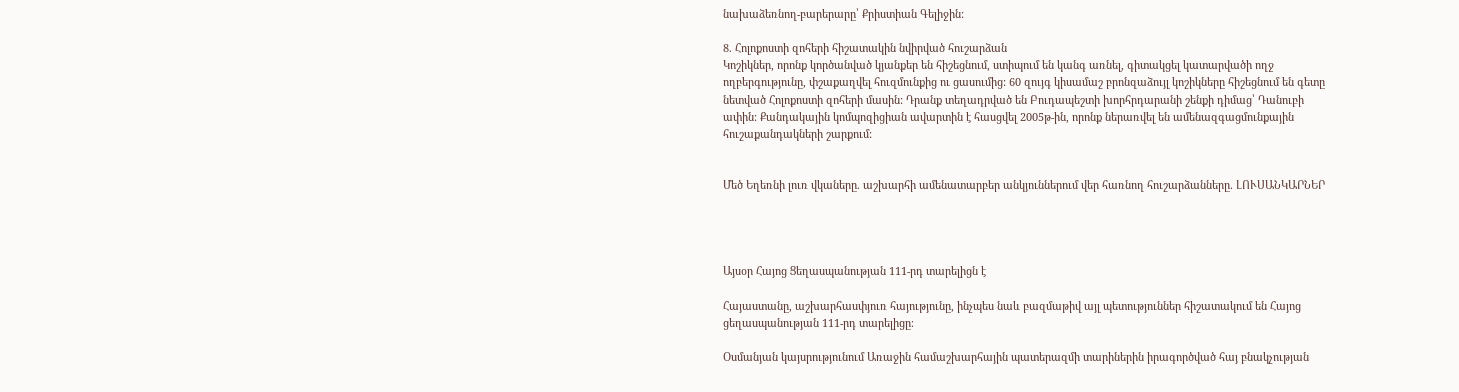նախաձեռնող-բարերարը՝ Քրիստիան Գելիջին:

8. Հոլոքոստի զոհերի հիշատակին նվիրված հուշարձան
Կոշիկներ, որոնք կործանված կյանքեր են հիշեցնում, ստիպում են կանգ առնել, գիտակցել կատարվածի ողջ ողբերգությունը, փշաքաղվել հուզմունքից ու ցասումից: 60 զույգ կիսամաշ բրոնզաձույլ կոշիկները հիշեցնում են գետը նետված Հոլոքոստի զոհերի մասին: Դրանք տեղադրված են Բուդապեշտի խորհրդարանի շենքի դիմաց՝ Դանուբի ափին: Քանդակային կոմպոզիցիան ավարտին է հասցվել 2005թ-ին, որոնք ներառվել են ամենազգացմունքային հուշաքանդակների շարքում:


Մեծ Եղեռնի լուռ վկաները. աշխարհի ամենատարբեր անկյուններում վեր հառնող հուշարձանները. ԼՈՒՍԱՆԿԱՐՆԵՐ




Այսօր Հայոց Ցեղասպանության 111-րդ տարելիցն է

Հայաստանը, աշխարհասփյուռ հայությունը, ինչպես նաև բազմաթիվ այլ պետություններ հիշատակում են Հայոց ցեղասպանության 111-րդ տարելիցը։

Օսմանյան կայսրությունում Առաջին համաշխարհային պատերազմի տարիներին իրագործված հայ բնակչության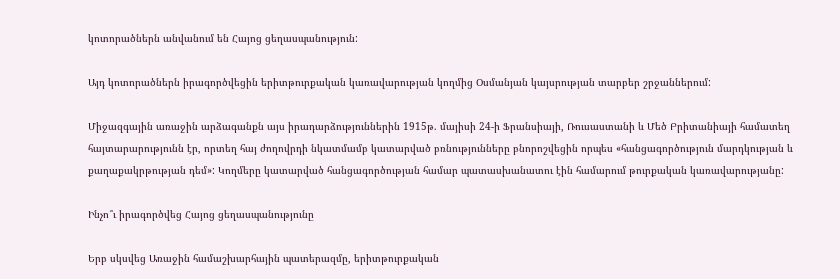կոտորածներն անվանում են Հայոց ցեղասպանություն:

Այդ կոտորածներն իրագործվեցին երիտթուրքական կառավարության կողմից Օսմանյան կայսրության տարբեր շրջաններում:

Միջազգային առաջին արձագանքն այս իրադարձություններին 1915թ. մայիսի 24-ի Ֆրանսիայի, Ռուսաստանի և Մեծ Բրիտանիայի համատեղ հայտարարությունն էր, որտեղ հայ ժողովրդի նկատմամբ կատարված բռնությունները բնորոշվեցին որպես «հանցագործություն մարդկության և քաղաքակրթության դեմ»: Կողմերը կատարված հանցագործության համար պատասխանատու էին համարում թուրքական կառավարությանը:

Ինչո՞ւ իրագործվեց Հայոց ցեղասպանությունը

Երբ սկսվեց Առաջին համաշխարհային պատերազմը, երիտթուրքական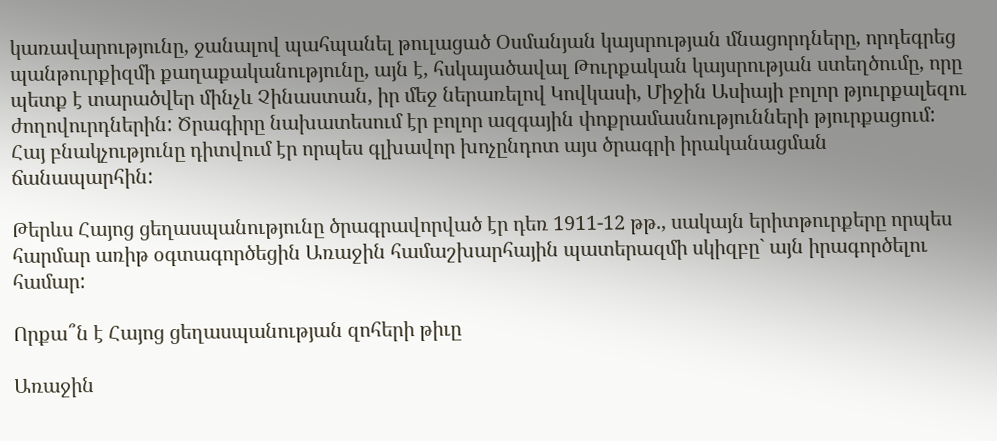կառավարությունը, ջանալով պահպանել թուլացած Օսմանյան կայսրության մնացորդները, որդեգրեց պանթուրքիզմի քաղաքականությունը, այն է, հսկայածավալ Թուրքական կայսրության ստեղծումը, որը պետք է տարածվեր մինչև Չինաստան, իր մեջ ներառելով Կովկասի, Միջին Ասիայի բոլոր թյուրքալեզու ժողովուրդներին: Ծրագիրը նախատեսում էր բոլոր ազգային փոքրամասնությունների թյուրքացում: Հայ բնակչությունը դիտվում էր որպես գլխավոր խոչընդոտ այս ծրագրի իրականացման ճանապարհին:

Թերևս Հայոց ցեղասպանությունը ծրագրավորված էր դեռ 1911-12 թթ., սակայն երիտթուրքերը որպես հարմար առիթ օգտագործեցին Առաջին համաշխարհային պատերազմի սկիզբը` այն իրագործելու համար:

Որքա՞ն է Հայոց ցեղասպանության զոհերի թիւը

Առաջին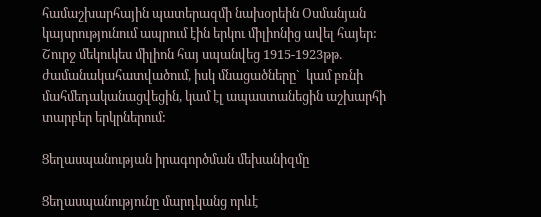համաշխարհային պատերազմի նախօրեին Օսմանյան կայսրությունում ապրում էին երկու միլիոնից ավել հայեր: Շուրջ մեկուկես միլիոն հայ սպանվեց 1915-1923թթ. ժամանակահատվածում, իսկ մնացածները`  կամ բռնի մահմեդականացվեցին, կամ էլ ապաստանեցին աշխարհի տարբեր երկրներում:

Ցեղասպանության իրագործման մեխանիզմը

Ցեղասպանությունը մարդկանց որևէ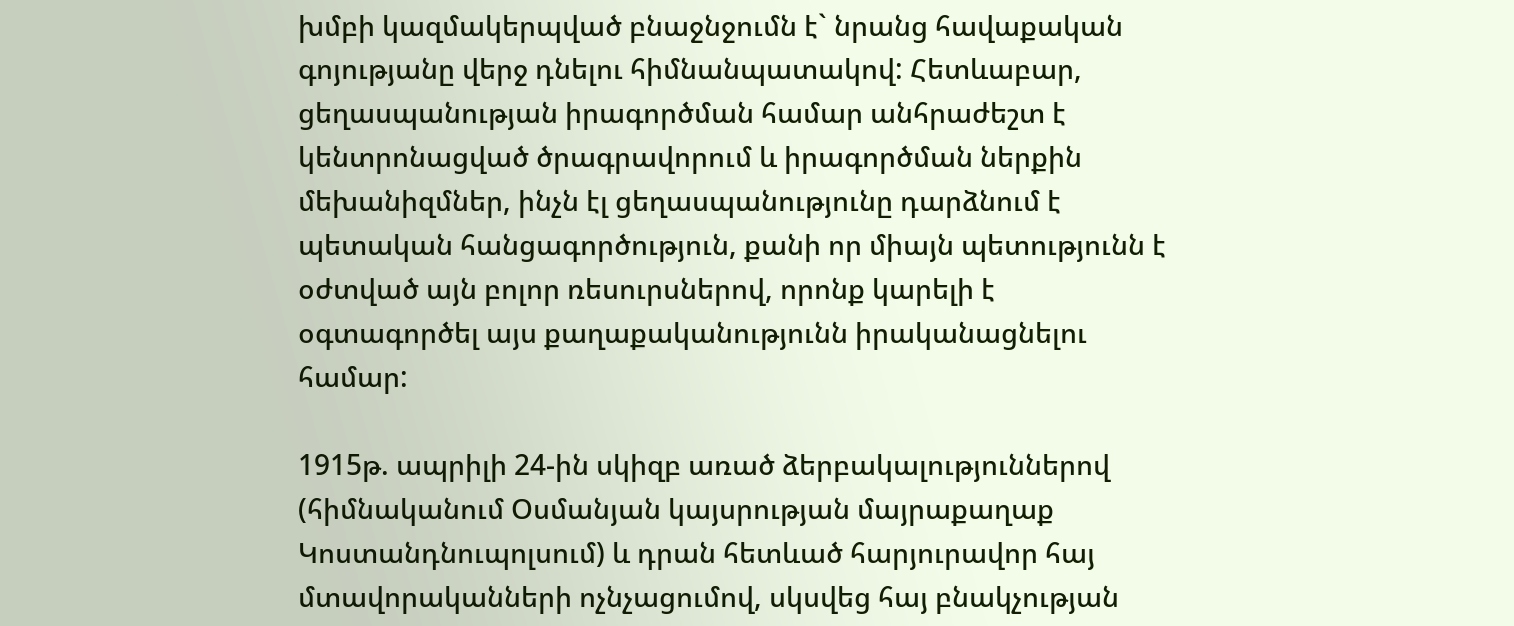խմբի կազմակերպված բնաջնջումն է` նրանց հավաքական գոյությանը վերջ դնելու հիմնանպատակով: Հետևաբար, ցեղասպանության իրագործման համար անհրաժեշտ է կենտրոնացված ծրագրավորում և իրագործման ներքին մեխանիզմներ, ինչն էլ ցեղասպանությունը դարձնում է պետական հանցագործություն, քանի որ միայն պետությունն է օժտված այն բոլոր ռեսուրսներով, որոնք կարելի է օգտագործել այս քաղաքականությունն իրականացնելու համար:

1915թ. ապրիլի 24-ին սկիզբ առած ձերբակալություններով (հիմնականում Օսմանյան կայսրության մայրաքաղաք Կոստանդնուպոլսում) և դրան հետևած հարյուրավոր հայ մտավորականների ոչնչացումով, սկսվեց հայ բնակչության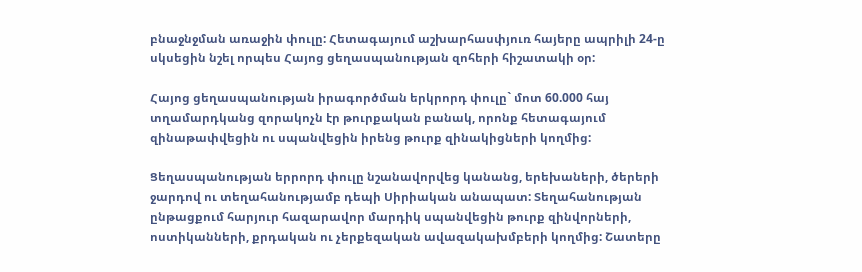բնաջնջման առաջին փուլը: Հետագայում աշխարհասփյուռ հայերը ապրիլի 24-ը սկսեցին նշել որպես Հայոց ցեղասպանության զոհերի հիշատակի օր:

Հայոց ցեղասպանության իրագործման երկրորդ փուլը` մոտ 60.000 հայ տղամարդկանց զորակոչն էր թուրքական բանակ, որոնք հետագայում զինաթափվեցին ու սպանվեցին իրենց թուրք զինակիցների կողմից:

Ցեղասպանության երրորդ փուլը նշանավորվեց կանանց, երեխաների, ծերերի ջարդով ու տեղահանությամբ դեպի Սիրիական անապատ: Տեղահանության ընթացքում հարյուր հազարավոր մարդիկ սպանվեցին թուրք զինվորների, ոստիկանների, քրդական ու չերքեզական ավազակախմբերի կողմից: Շատերը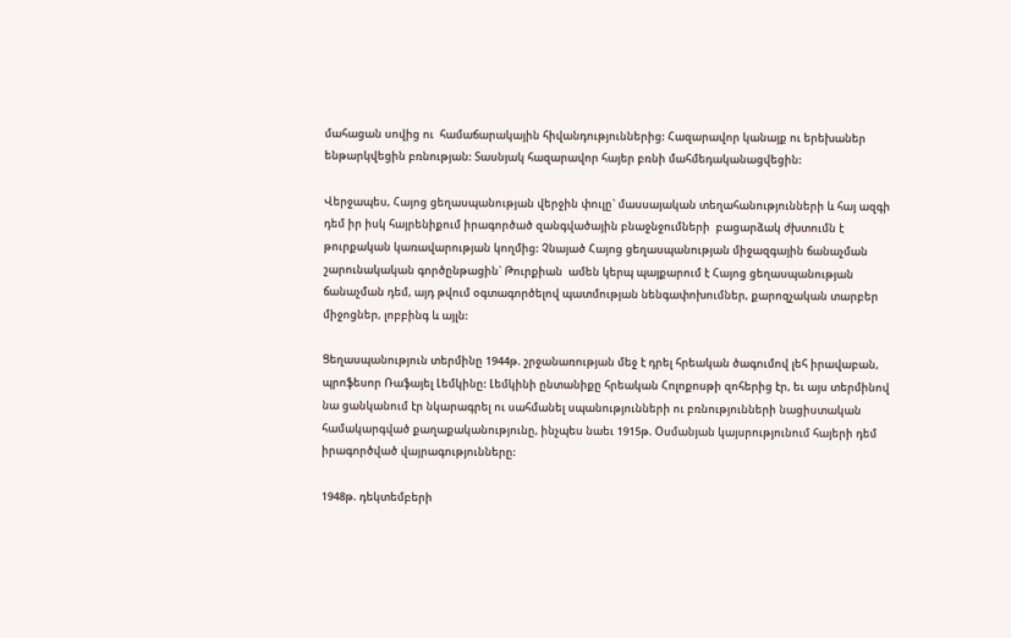մահացան սովից ու  համաճարակային հիվանդություններից: Հազարավոր կանայք ու երեխաներ ենթարկվեցին բռնության: Տասնյակ հազարավոր հայեր բռնի մահմեդականացվեցին:

Վերջապես, Հայոց ցեղասպանության վերջին փուլը` մասսայական տեղահանությունների և հայ ազգի դեմ իր իսկ հայրենիքում իրագործած զանգվածային բնաջնջումների  բացարձակ ժխտումն է թուրքական կառավարության կողմից: Չնայած Հայոց ցեղասպանության միջազգային ճանաչման շարունակական գործընթացին` Թուրքիան  ամեն կերպ պայքարում է Հայոց ցեղասպանության ճանաչման դեմ, այդ թվում օգտագործելով պատմության նենգափոխումներ, քարոզչական տարբեր միջոցներ, լոբբինգ և այլն:

Ցեղասպանություն տերմինը 1944թ. շրջանառության մեջ է դրել հրեական ծագումով լեհ իրավաբան, պրոֆեսոր Ռաֆայել Լեմկինը: Լեմկինի ընտանիքը հրեական Հոլոքոսթի զոհերից էր, եւ այս տերմինով նա ցանկանում էր նկարագրել ու սահմանել սպանությունների ու բռնությունների նացիստական համակարգված քաղաքականությունը, ինչպես նաեւ 1915թ. Օսմանյան կայսրությունում հայերի դեմ իրագործված վայրագությունները:

1948թ. դեկտեմբերի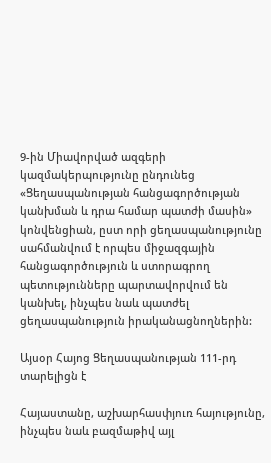9-ին Միավորված ազգերի կազմակերպությունը ընդունեց «Ցեղասպանության հանցագործության կանխման և դրա համար պատժի մասին» կոնվենցիան, ըստ որի ցեղասպանությունը սահմանվում է որպես միջազգային հանցագործություն և ստորագրող պետությունները պարտավորվում են կանխել, ինչպես նաև պատժել ցեղասպանություն իրականացնողներին:

Այսօր Հայոց Ցեղասպանության 111-րդ տարելիցն է

Հայաստանը, աշխարհասփյուռ հայությունը, ինչպես նաև բազմաթիվ այլ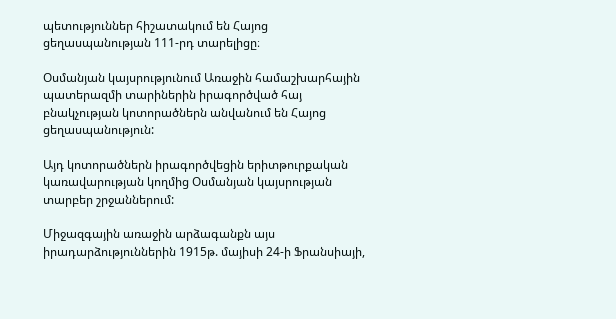պետություններ հիշատակում են Հայոց ցեղասպանության 111-րդ տարելիցը։

Օսմանյան կայսրությունում Առաջին համաշխարհային պատերազմի տարիներին իրագործված հայ բնակչության կոտորածներն անվանում են Հայոց ցեղասպանություն:

Այդ կոտորածներն իրագործվեցին երիտթուրքական կառավարության կողմից Օսմանյան կայսրության տարբեր շրջաններում:

Միջազգային առաջին արձագանքն այս իրադարձություններին 1915թ. մայիսի 24-ի Ֆրանսիայի,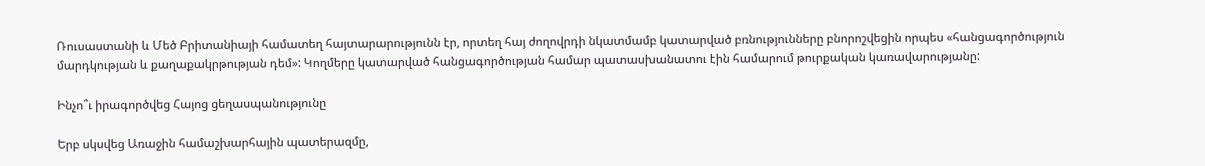Ռուսաստանի և Մեծ Բրիտանիայի համատեղ հայտարարությունն էր, որտեղ հայ ժողովրդի նկատմամբ կատարված բռնությունները բնորոշվեցին որպես «հանցագործություն մարդկության և քաղաքակրթության դեմ»: Կողմերը կատարված հանցագործության համար պատասխանատու էին համարում թուրքական կառավարությանը:

Ինչո՞ւ իրագործվեց Հայոց ցեղասպանությունը

Երբ սկսվեց Առաջին համաշխարհային պատերազմը,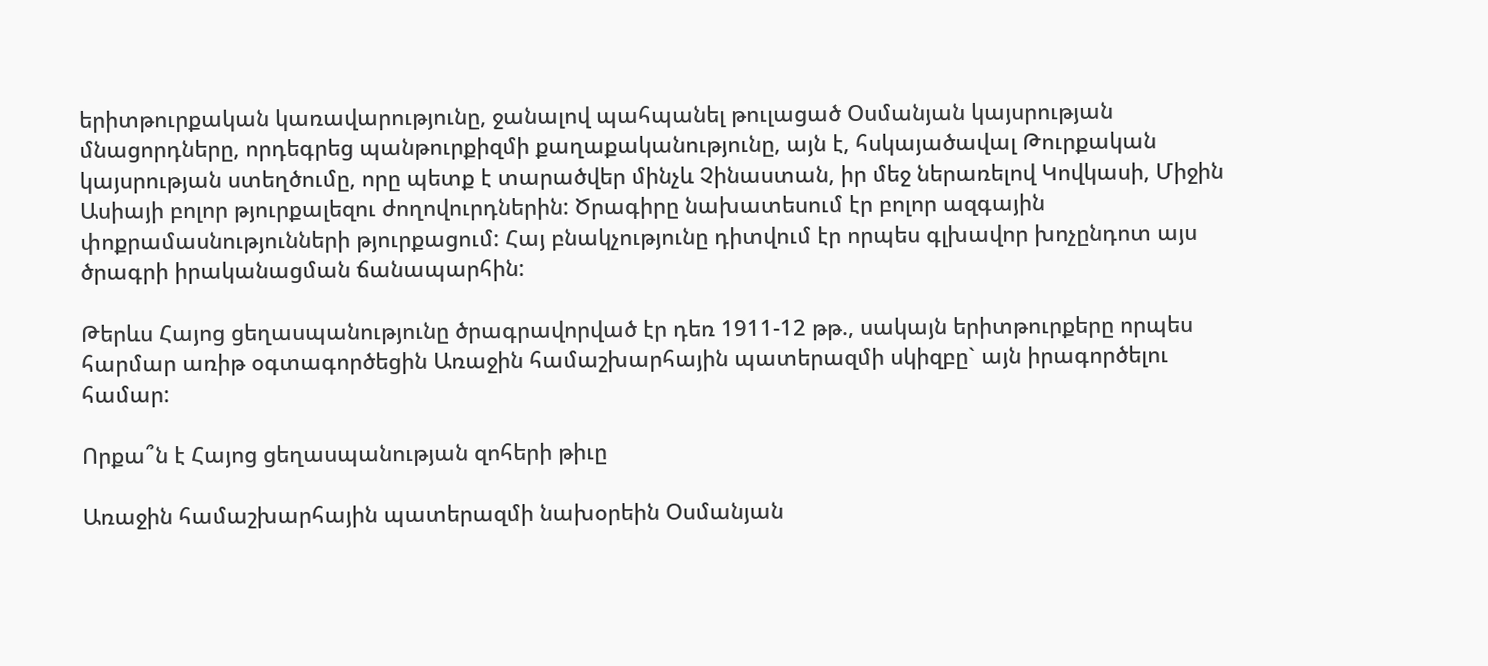երիտթուրքական կառավարությունը, ջանալով պահպանել թուլացած Օսմանյան կայսրության մնացորդները, որդեգրեց պանթուրքիզմի քաղաքականությունը, այն է, հսկայածավալ Թուրքական կայսրության ստեղծումը, որը պետք է տարածվեր մինչև Չինաստան, իր մեջ ներառելով Կովկասի, Միջին Ասիայի բոլոր թյուրքալեզու ժողովուրդներին: Ծրագիրը նախատեսում էր բոլոր ազգային փոքրամասնությունների թյուրքացում: Հայ բնակչությունը դիտվում էր որպես գլխավոր խոչընդոտ այս ծրագրի իրականացման ճանապարհին:

Թերևս Հայոց ցեղասպանությունը ծրագրավորված էր դեռ 1911-12 թթ., սակայն երիտթուրքերը որպես հարմար առիթ օգտագործեցին Առաջին համաշխարհային պատերազմի սկիզբը` այն իրագործելու համար:

Որքա՞ն է Հայոց ցեղասպանության զոհերի թիւը

Առաջին համաշխարհային պատերազմի նախօրեին Օսմանյան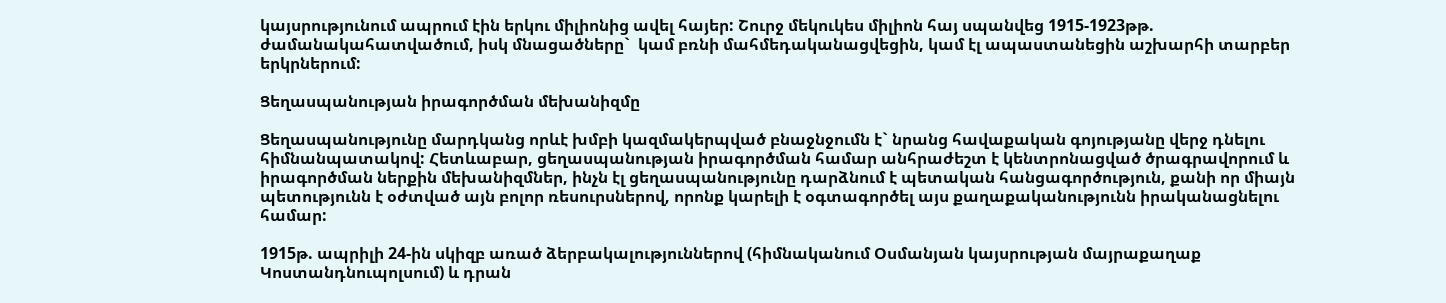կայսրությունում ապրում էին երկու միլիոնից ավել հայեր: Շուրջ մեկուկես միլիոն հայ սպանվեց 1915-1923թթ. ժամանակահատվածում, իսկ մնացածները`  կամ բռնի մահմեդականացվեցին, կամ էլ ապաստանեցին աշխարհի տարբեր երկրներում:

Ցեղասպանության իրագործման մեխանիզմը

Ցեղասպանությունը մարդկանց որևէ խմբի կազմակերպված բնաջնջումն է` նրանց հավաքական գոյությանը վերջ դնելու հիմնանպատակով: Հետևաբար, ցեղասպանության իրագործման համար անհրաժեշտ է կենտրոնացված ծրագրավորում և իրագործման ներքին մեխանիզմներ, ինչն էլ ցեղասպանությունը դարձնում է պետական հանցագործություն, քանի որ միայն պետությունն է օժտված այն բոլոր ռեսուրսներով, որոնք կարելի է օգտագործել այս քաղաքականությունն իրականացնելու համար:

1915թ. ապրիլի 24-ին սկիզբ առած ձերբակալություններով (հիմնականում Օսմանյան կայսրության մայրաքաղաք Կոստանդնուպոլսում) և դրան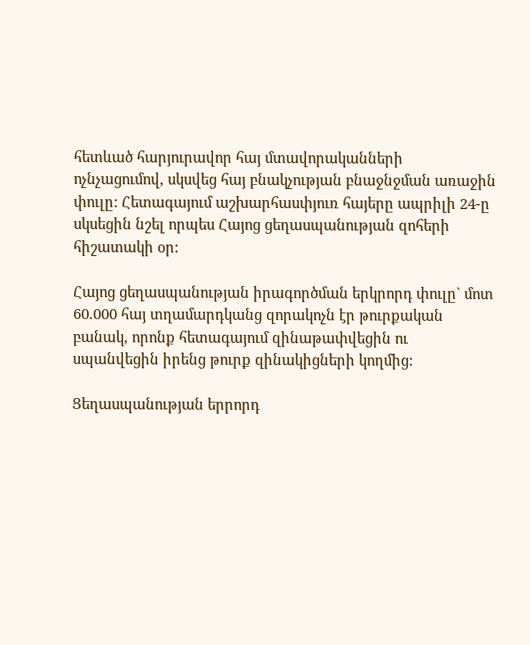հետևած հարյուրավոր հայ մտավորականների ոչնչացումով, սկսվեց հայ բնակչության բնաջնջման առաջին փուլը: Հետագայում աշխարհասփյուռ հայերը ապրիլի 24-ը սկսեցին նշել որպես Հայոց ցեղասպանության զոհերի հիշատակի օր:

Հայոց ցեղասպանության իրագործման երկրորդ փուլը` մոտ 60.000 հայ տղամարդկանց զորակոչն էր թուրքական բանակ, որոնք հետագայում զինաթափվեցին ու սպանվեցին իրենց թուրք զինակիցների կողմից:

Ցեղասպանության երրորդ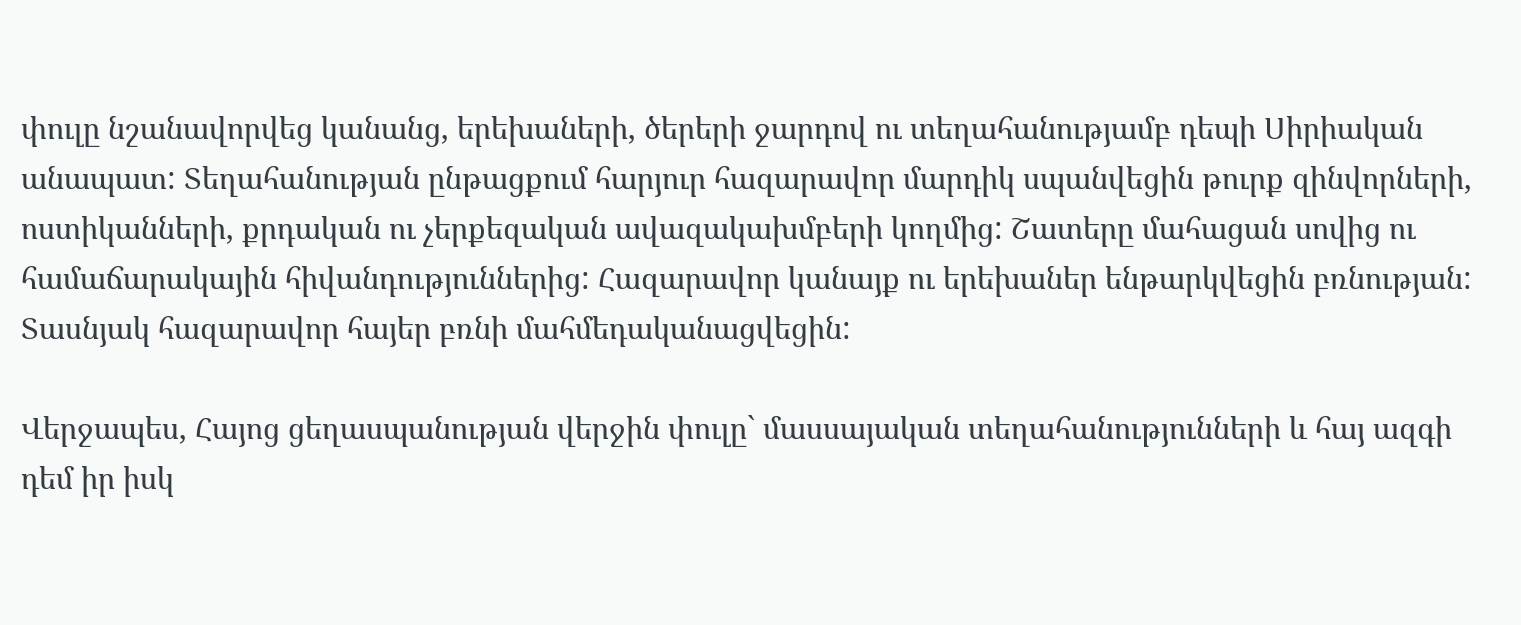փուլը նշանավորվեց կանանց, երեխաների, ծերերի ջարդով ու տեղահանությամբ դեպի Սիրիական անապատ: Տեղահանության ընթացքում հարյուր հազարավոր մարդիկ սպանվեցին թուրք զինվորների, ոստիկանների, քրդական ու չերքեզական ավազակախմբերի կողմից: Շատերը մահացան սովից ու  համաճարակային հիվանդություններից: Հազարավոր կանայք ու երեխաներ ենթարկվեցին բռնության: Տասնյակ հազարավոր հայեր բռնի մահմեդականացվեցին:

Վերջապես, Հայոց ցեղասպանության վերջին փուլը` մասսայական տեղահանությունների և հայ ազգի դեմ իր իսկ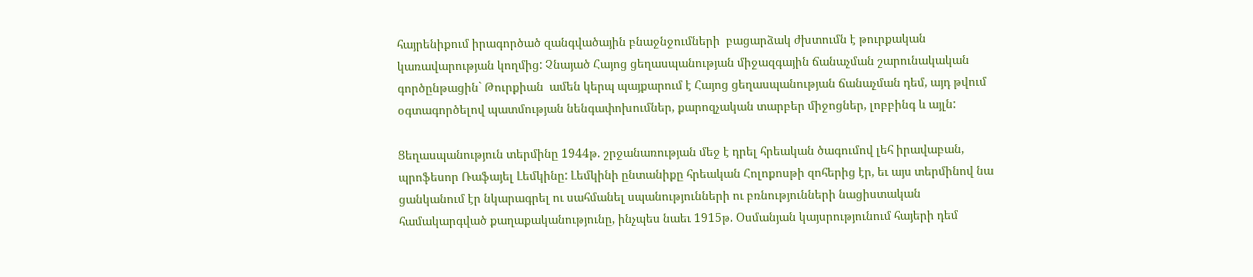հայրենիքում իրագործած զանգվածային բնաջնջումների  բացարձակ ժխտումն է թուրքական կառավարության կողմից: Չնայած Հայոց ցեղասպանության միջազգային ճանաչման շարունակական գործընթացին` Թուրքիան  ամեն կերպ պայքարում է Հայոց ցեղասպանության ճանաչման դեմ, այդ թվում օգտագործելով պատմության նենգափոխումներ, քարոզչական տարբեր միջոցներ, լոբբինգ և այլն:

Ցեղասպանություն տերմինը 1944թ. շրջանառության մեջ է դրել հրեական ծագումով լեհ իրավաբան, պրոֆեսոր Ռաֆայել Լեմկինը: Լեմկինի ընտանիքը հրեական Հոլոքոսթի զոհերից էր, եւ այս տերմինով նա ցանկանում էր նկարագրել ու սահմանել սպանությունների ու բռնությունների նացիստական համակարգված քաղաքականությունը, ինչպես նաեւ 1915թ. Օսմանյան կայսրությունում հայերի դեմ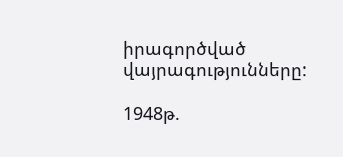իրագործված վայրագությունները:

1948թ.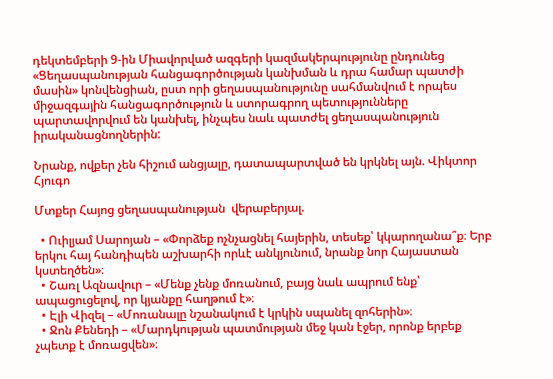դեկտեմբերի 9-ին Միավորված ազգերի կազմակերպությունը ընդունեց «Ցեղասպանության հանցագործության կանխման և դրա համար պատժի մասին» կոնվենցիան, ըստ որի ցեղասպանությունը սահմանվում է որպես միջազգային հանցագործություն և ստորագրող պետությունները պարտավորվում են կանխել, ինչպես նաև պատժել ցեղասպանություն իրականացնողներին:

Նրանք, ովքեր չեն հիշում անցյալը, դատապարտված են կրկնել այն. Վիկտոր Հյուգո

Մտքեր Հայոց ցեղասպանության  վերաբերյալ.

  • Ուիլյամ Սարոյան – «Փորձեք ոչնչացնել հայերին, տեսեք՝ կկարողանա՞ք։ Երբ երկու հայ հանդիպեն աշխարհի որևէ անկյունում, նրանք նոր Հայաստան կստեղծեն»։
  • Շառլ Ազնավուր – «Մենք չենք մոռանում, բայց նաև ապրում ենք՝ ապացուցելով, որ կյանքը հաղթում է»։
  • Էլի Վիզել – «Մոռանալը նշանակում է կրկին սպանել զոհերին»։
  • Ջոն Քենեդի – «Մարդկության պատմության մեջ կան էջեր, որոնք երբեք չպետք է մոռացվեն»։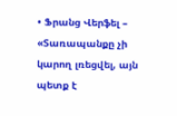• Ֆրանց Վերֆել – «Տառապանքը չի կարող լռեցվել, այն պետք է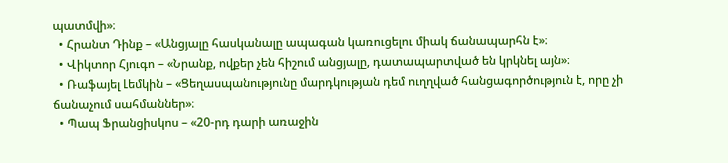պատմվի»։
  • Հրանտ Դինք – «Անցյալը հասկանալը ապագան կառուցելու միակ ճանապարհն է»։
  • Վիկտոր Հյուգո – «Նրանք, ովքեր չեն հիշում անցյալը, դատապարտված են կրկնել այն»։
  • Ռաֆայել Լեմկին – «Ցեղասպանությունը մարդկության դեմ ուղղված հանցագործություն է, որը չի ճանաչում սահմաններ»։
  • Պապ Ֆրանցիսկոս – «20-րդ դարի առաջին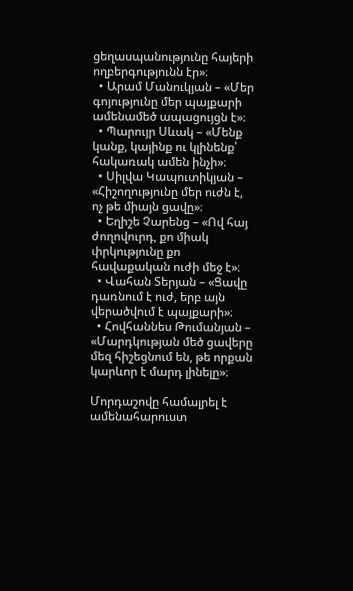ցեղասպանությունը հայերի ողբերգությունն էր»։
  • Արամ Մանուկյան – «Մեր գոյությունը մեր պայքարի ամենամեծ ապացույցն է»։
  • Պարույր Սևակ – «Մենք կանք, կայինք ու կլինենք՝ հակառակ ամեն ինչի»։
  • Սիլվա Կապուտիկյան – «Հիշողությունը մեր ուժն է, ոչ թե միայն ցավը»։
  • Եղիշե Չարենց – «Ով հայ ժողովուրդ, քո միակ փրկությունը քո հավաքական ուժի մեջ է»։
  • Վահան Տերյան – «Ցավը դառնում է ուժ, երբ այն վերածվում է պայքարի»։
  • Հովհաննես Թումանյան – «Մարդկության մեծ ցավերը մեզ հիշեցնում են, թե որքան կարևոր է մարդ լինելը»։

Մորդաշովը համալրել է ամենահարուստ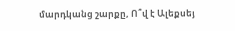մարդկանց շարքը, Ո՞վ է Ալեքսեյ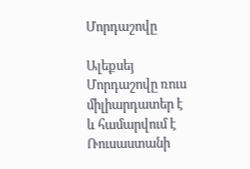Մորդաշովը

Ալեքսեյ Մորդաշովը ռուս միլիարդատեր է և համարվում է Ռուսաստանի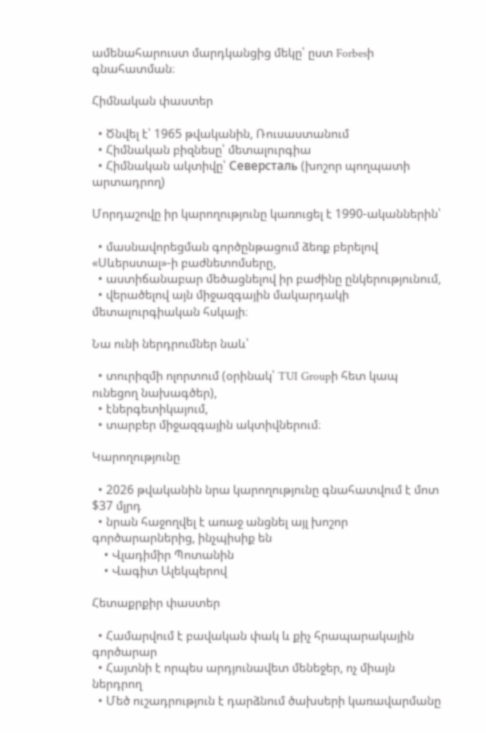ամենահարուստ մարդկանցից մեկը՝ ըստ Forbesի գնահատման։

Հիմնական փաստեր

  • Ծնվել է՝ 1965 թվականին, Ռուսաստանում
  • Հիմնական բիզնեսը՝ մետալուրգիա
  • Հիմնական ակտիվը՝ Северсталь (խոշոր պողպատի արտադրող)

Մորդաշովը իր կարողությունը կառուցել է 1990-ականներին՝

  • մասնավորեցման գործընթացում ձեռք բերելով «Սևերստալ»-ի բաժնետոմսերը,
  • աստիճանաբար մեծացնելով իր բաժինը ընկերությունում,
  • վերածելով այն միջազգային մակարդակի մետալուրգիական հսկայի։

Նա ունի ներդրումներ նաև՝

  • տուրիզմի ոլորտում (օրինակ՝ TUI Groupի հետ կապ ունեցող նախագծեր),
  • էներգետիկայում,
  • տարբեր միջազգային ակտիվներում։

Կարողությունը

  • 2026 թվականին նրա կարողությունը գնահատվում է մոտ $37 մլրդ
  • նրան հաջողվել է առաջ անցնել այլ խոշոր գործարարներից, ինչպիսիք են
    • Վլադիմիր Պոտանին
    • Վագիտ Ալեկպերով

Հետաքրքիր փաստեր

  • Համարվում է բավական փակ և քիչ հրապարակային գործարար
  • Հայտնի է որպես արդյունավետ մենեջեր, ոչ միայն ներդրող
  • Մեծ ուշադրություն է դարձնում ծախսերի կառավարմանը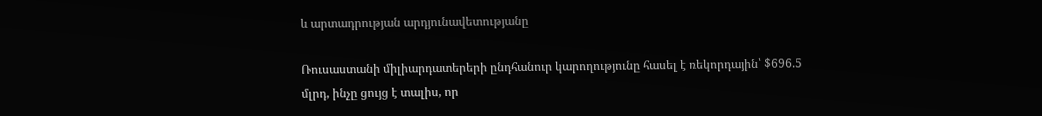և արտադրության արդյունավետությանը

Ռուսաստանի միլիարդատերերի ընդհանուր կարողությունը հասել է ռեկորդային՝ $696.5 մլրդ, ինչը ցույց է տալիս, որ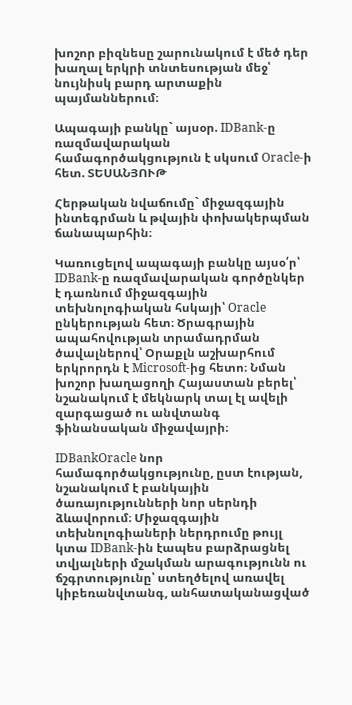խոշոր բիզնեսը շարունակում է մեծ դեր խաղալ երկրի տնտեսության մեջ՝ նույնիսկ բարդ արտաքին պայմաններում։

Ապագայի բանկը` այսօր. IDBank-ը ռազմավարական համագործակցություն է սկսում Oracle-ի հետ. ՏԵՍԱՆՅՈՒԹ

Հերթական նվաճումը` միջազգային ինտեգրման և թվային փոխակերպման ճանապարհին։

Կառուցելով ապագայի բանկը այսօ՛ր՝ IDBank-ը ռազմավարական գործընկեր է դառնում միջազգային տեխնոլոգիական հսկայի՝ Oracle ընկերության հետ։ Ծրագրային ապահովության տրամադրման ծավալներով՝ Օրաքլն աշխարհում երկրորդն է Microsoft-ից հետո։ Նման խոշոր խաղացողի Հայաստան բերել՝ նշանակում է մեկնարկ տալ էլ ավելի զարգացած ու անվտանգ ֆինանսական միջավայրի։

IDBankOracle նոր համագործակցությունը, ըստ էության, նշանակում է բանկային ծառայությունների նոր սերնդի ձևավորում։ Միջազգային տեխնոլոգիաների ներդրումը թույլ կտա IDBank-ին էապես բարձրացնել տվյալների մշակման արագությունն ու ճշգրտությունը՝ ստեղծելով առավել կիբեռանվտանգ, անհատականացված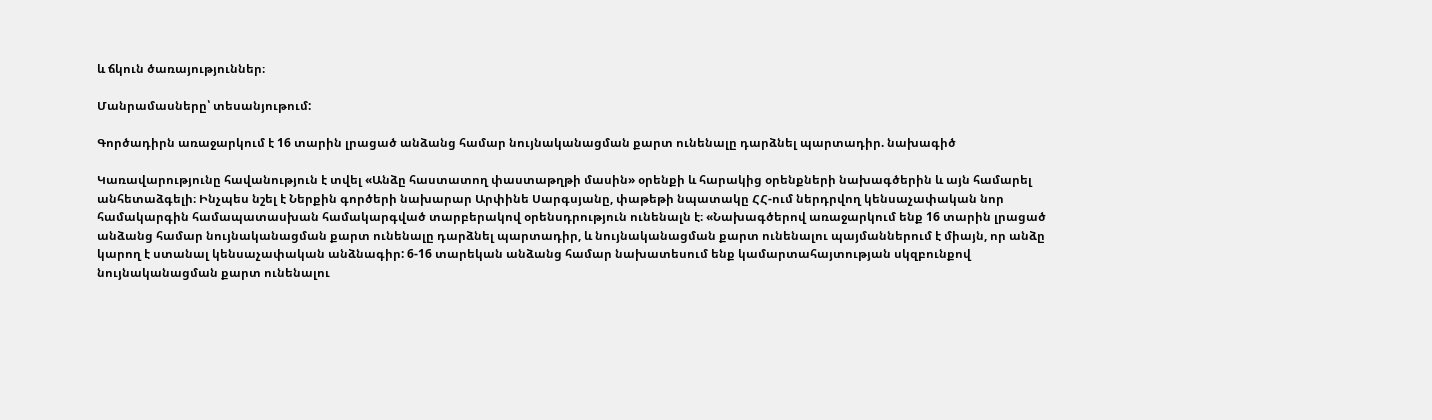և ճկուն ծառայություններ։

Մանրամասները՝ տեսանյութում:

Գործադիրն առաջարկում է 16 տարին լրացած անձանց համար նույնականացման քարտ ունենալը դարձնել պարտադիր. նախագիծ

Կառավարությունը հավանություն է տվել «Անձը հաստատող փաստաթղթի մասին» օրենքի և հարակից օրենքների նախագծերին և այն համարել անհետաձգելի։ Ինչպես նշել է Ներքին գործերի նախարար Արփինե Սարգսյանը, փաթեթի նպատակը ՀՀ-ում ներդրվող կենսաչափական նոր համակարգին համապատասխան համակարգված տարբերակով օրենսդրություն ունենալն է։ «Նախագծերով առաջարկում ենք 16 տարին լրացած անձանց համար նույնականացման քարտ ունենալը դարձնել պարտադիր, և նույնականացման քարտ ունենալու պայմաններում է միայն, որ անձը կարող է ստանալ կենսաչափական անձնագիր: 6-16 տարեկան անձանց համար նախատեսում ենք կամարտահայտության սկզբունքով նույնականացման քարտ ունենալու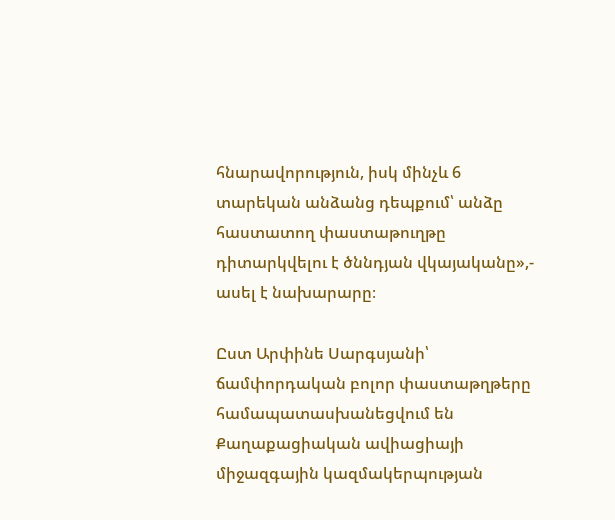հնարավորություն, իսկ մինչև 6 տարեկան անձանց դեպքում՝ անձը հաստատող փաստաթուղթը դիտարկվելու է ծննդյան վկայականը»,- ասել է նախարարը։

Ըստ Արփինե Սարգսյանի՝ ճամփորդական բոլոր փաստաթղթերը համապատասխանեցվում են Քաղաքացիական ավիացիայի միջազգային կազմակերպության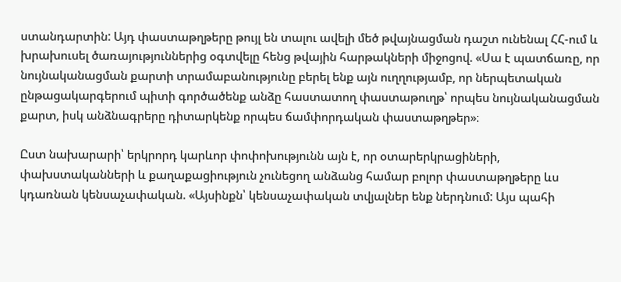ստանդարտին: Այդ փաստաթղթերը թույլ են տալու ավելի մեծ թվայնացման դաշտ ունենալ ՀՀ-ում և խրախուսել ծառայություններից օգտվելը հենց թվային հարթակների միջոցով. «Սա է պատճառը, որ նույնականացման քարտի տրամաբանությունը բերել ենք այն ուղղությամբ, որ ներպետական ընթացակարգերում պիտի գործածենք անձը հաստատող փաստաթուղթ՝ որպես նույնականացման քարտ, իսկ անձնագրերը դիտարկենք որպես ճամփորդական փաստաթղթեր»։

Ըստ նախարարի՝ երկրորդ կարևոր փոփոխությունն այն է, որ օտարերկրացիների, փախստականների և քաղաքացիություն չունեցող անձանց համար բոլոր փաստաթղթերը ևս կդառնան կենսաչափական. «Այսինքն՝ կենսաչափական տվյալներ ենք ներդնում: Այս պահի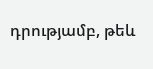դրությամբ, թեև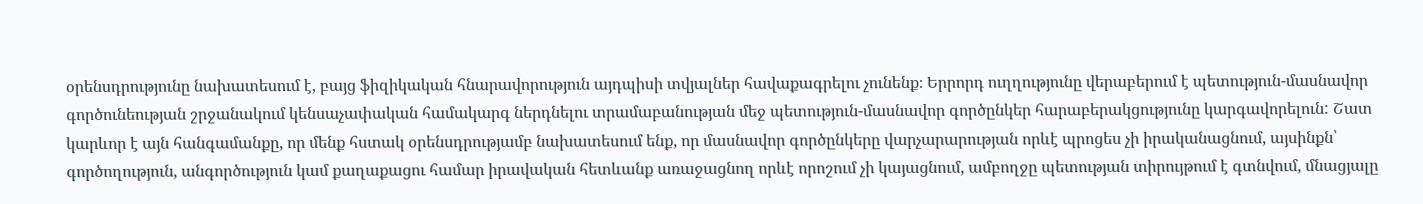օրենսդրությունը նախատեսում է, բայց ֆիզիկական հնարավորություն այդպիսի տվյալներ հավաքագրելու չունենք։ Երրորդ ուղղությունը վերաբերում է պետություն-մասնավոր գործունեության շրջանակում կենսաչափական համակարգ ներդնելու տրամաբանության մեջ պետություն-մասնավոր գործընկեր հարաբերակցությունը կարգավորելուն: Շատ կարևոր է այն հանգամանքը, որ մենք հստակ օրենսդրությամբ նախատեսում ենք, որ մասնավոր գործընկերը վարչարարության որևէ պրոցես չի իրականացնում, այսինքն՝ գործողություն, անգործություն կամ քաղաքացու համար իրավական հետևանք առաջացնող որևէ որոշում չի կայացնում, ամբողջը պետության տիրույթում է գտնվում, մնացյալը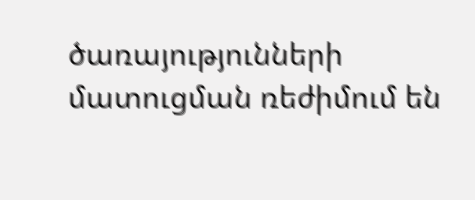ծառայությունների մատուցման ռեժիմում են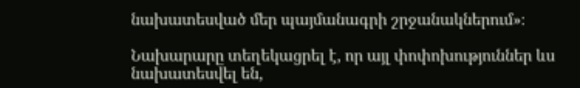նախատեսված մեր պայմանագրի շրջանակներում»։

Նախարարը տեղեկացրել է, որ այլ փոփոխություններ ևս նախատեսվել են,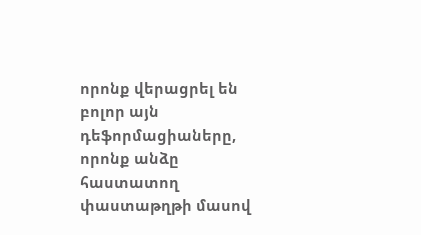որոնք վերացրել են բոլոր այն դեֆորմացիաները, որոնք անձը հաստատող փաստաթղթի մասով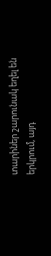տարիներ շարունակ եղել են երկրում, այդ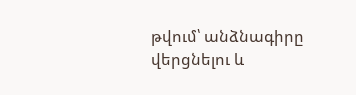թվում՝ անձնագիրը վերցնելու և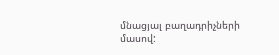մնացյալ բաղադրիչների մասով: